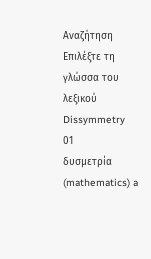Αναζήτηση
Επιλέξτε τη γλώσσα του λεξικού
Dissymmetry
01
δυσμετρία
(mathematics) a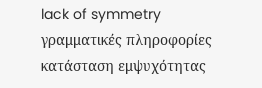lack of symmetry
γραμματικές πληροφορίες
κατάσταση εμψυχότητας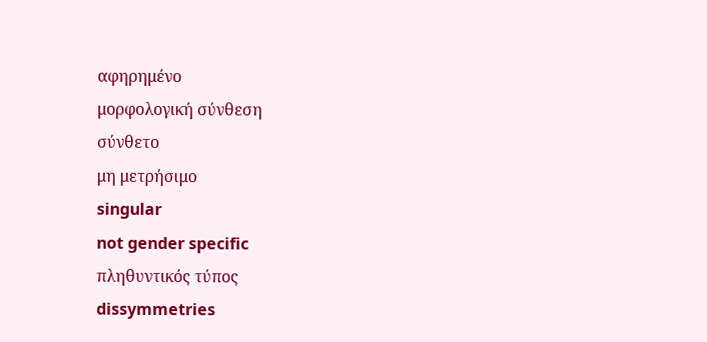αφηρημένο
μορφολογική σύνθεση
σύνθετο
μη μετρήσιμο
singular
not gender specific
πληθυντικός τύπος
dissymmetries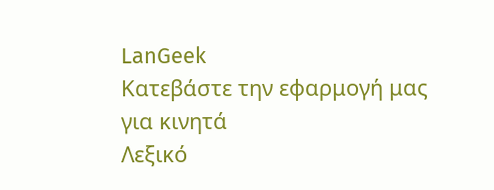LanGeek
Κατεβάστε την εφαρμογή μας για κινητά
Λεξικό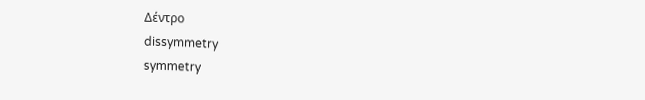Δέντρο
dissymmetry
symmetry